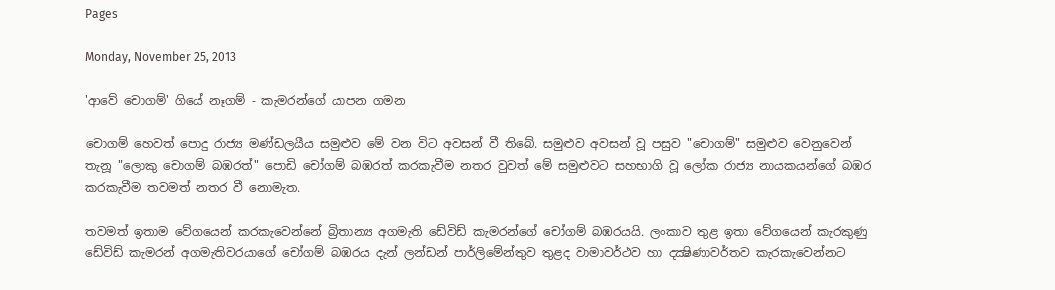Pages

Monday, November 25, 2013

'ආවේ චොගම්' ගියේ නෑගම් - කැමරන්ගේ යාපන ගමන

චොගම් හෙවත් පොදු රාජ්‍ය මණ්‌ඩලයීය සමුළුව මේ වන විට අවසන් වී තිබේ. සමුළුව අවසන් වූ පසුව "චොගම්" සමුළුව වෙනුවෙන් තැනූ "ලොකු චොගම් බඹරත්" පොඩි චෝගම් බඹරත් කරකැවීම නතර වුවත් මේ සමුළුවට සහභාගි වූ ලෝක රාජ්‍ය නායකයන්ගේ බඹර කරකැවීම තවමත් නතර වී නොමැත.

තවමත් ඉතාම වේගයෙන් කරකැවෙන්නේ බ්‍රිතාන්‍ය අගමැති ඩේවිඩ් කැමරන්ගේ චෝගම් බඹරයයි. ලංකාව තුළ ඉතා වේගයෙන් කැරකුණු ඩේවිඩ් කැමරන් අගමැතිවරයාගේ චෝගම් බඹරය දැන් ලන්ඩන් පාර්ලිමේන්තුව තුළද වාමාවර්ථව හා දක්‍ෂිණාවර්තව කැරකැවෙන්නට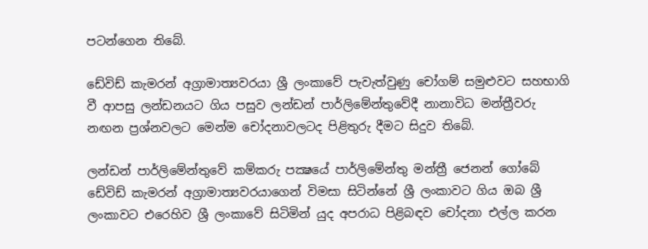පටන්ගෙන තිබේ.

ඩේවිඩ් කැමරන් අග්‍රාමාත්‍යවරයා ශ්‍රී ලංකාවේ පැවැත්වුණු චෝගම් සමුළුවට සහභාගි වී ආපසු ලන්ඩනයට ගිය පසුව ලන්ඩන් පාර්ලිමේන්තුවේදී නානාවිධ මන්ත්‍රීවරු නඟන ප්‍රශ්නවලට මෙන්ම චෝදනාවලටද පිළිතුරු දීමට සිදුව තිබේ.

ලන්ඩන් පාර්ලිමේන්තුවේ කම්කරු පක්‍ෂයේ පාර්ලිමේන්තු මන්ත්‍රී ජෙනන් ගෝබේ ඩේවිඩ් කැමරන් අග්‍රාමාත්‍යවරයාගෙන් විමසා සිටින්නේ ශ්‍රී ලංකාවට ගිය ඔබ ශ්‍රී ලංකාවට එරෙහිව ශ්‍රී ලංකාවේ සිටිමින් යුද අපරාධ පිළිබඳව චෝදනා එල්ල කරන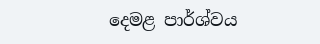දෙමළ පාර්ශ්වය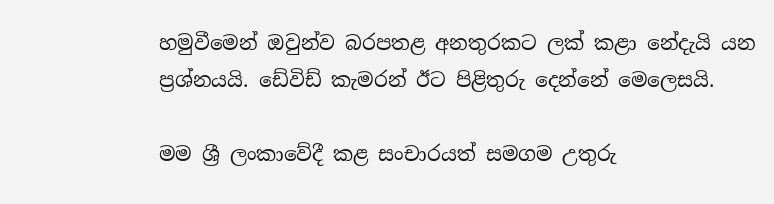හමුවීමෙන් ඔවුන්ව බරපතළ අනතුරකට ලක්‌ කළා නේදැයි යන ප්‍රශ්නයයි. ඩේවිඩ් කැමරන් ඊට පිළිතුරු දෙන්නේ මෙලෙසයි.

මම ශ්‍රී ලංකාවේදී කළ සංචාරයත් සමගම උතුරු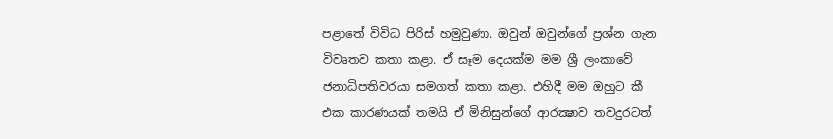පළාතේ විවිධ පිරිස්‌ හමුවුණා. ඔවුන් ඔවුන්ගේ ප්‍රශ්න ගැන විවෘතව කතා කළා. ඒ සෑම දෙයක්‌ම මම ශ්‍රී ලංකාවේ ජනාධිපතිවරයා සමගත් කතා කළා. එහිදී මම ඔහුට කී එක කාරණයක්‌ තමයි ඒ මිනිසුන්ගේ ආරක්‍ෂාව තවදුරටත්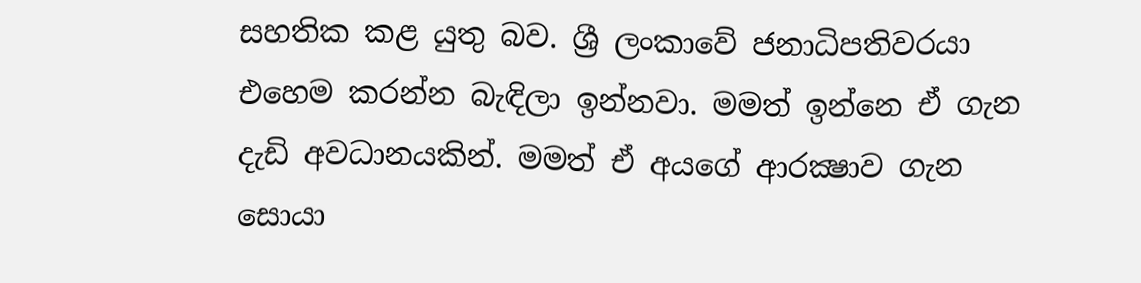සහතික කළ යුතු බව. ශ්‍රී ලංකාවේ ජනාධිපතිවරයා එහෙම කරන්න බැඳිලා ඉන්නවා. මමත් ඉන්නෙ ඒ ගැන දැඩි අවධානයකින්. මමත් ඒ අයගේ ආරක්‍ෂාව ගැන සොයා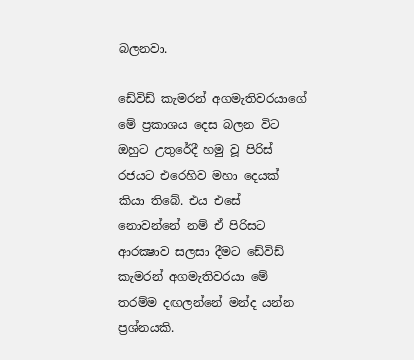බලනවා.

ඩේවිඩ් කැමරන් අගමැතිවරයාගේ මේ ප්‍රකාශය දෙස බලන විට ඔහුට උතුරේදී හමු වූ පිරිස්‌ රජයට එරෙහිව මහා දෙයක්‌ කියා තිබේ. එය එසේ නොවන්නේ නම් ඒ පිරිසට ආරක්‍ෂාව සලසා දීමට ඩේවිඩ් කැමරන් අගමැතිවරයා මේ තරම්ම දඟලන්නේ මන්ද යන්න ප්‍රශ්නයකි.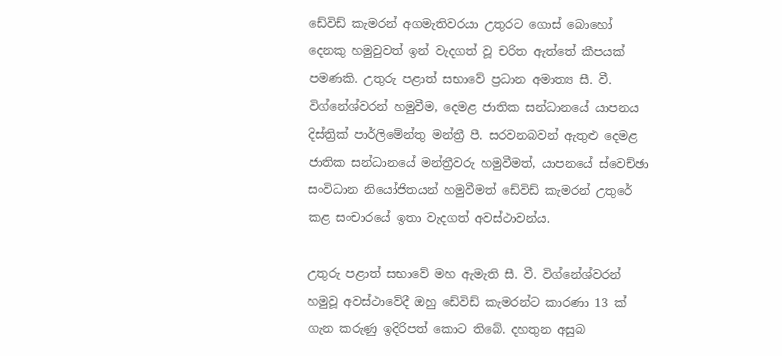ඩේවිඩ් කැමරන් අගමැතිවරයා උතුරට ගොස්‌ බොහෝ දෙනකු හමුවුවත් ඉන් වැදගත් වූ චරිත ඇත්තේ කීපයක්‌ පමණකි. උතුරු පළාත් සභාවේ ප්‍රධාන අමාත්‍ය සී. වී. විග්නේශ්වරන් හමුවීම, දෙමළ ජාතික සන්ධානයේ යාපනය දිස්‌ත්‍රික්‌ පාර්ලිමේන්තු මන්ත්‍රී පී. සරවනබවන් ඇතුළු දෙමළ ජාතික සන්ධානයේ මන්ත්‍රීවරු හමුවීමත්, යාපනයේ ස්‌වෙච්ඡා සංවිධාන නියෝජිතයන් හමුවීමත් ඩේවිඩ් කැමරන් උතුරේ කළ සංචාරයේ ඉතා වැදගත් අවස්‌ථාවන්ය.

උතුරු පළාත් සභාවේ මහ ඇමැති සී. වී. විග්නේශ්වරන් හමුවූ අවස්‌ථාවේදී ඔහු ඩේවිඩ් කැමරන්ට කාරණා 13 ක්‌ ගැන කරුණු ඉදිරිපත් කොට තිබේ. දහතුන අසුබ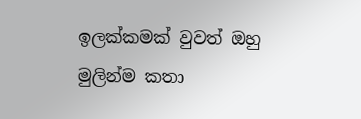ඉලක්‌කමක්‌ වුවත් ඔහු මුලින්ම කතා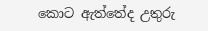කොට ඇත්තේද උතුරු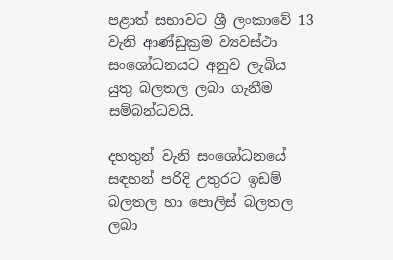පළාත් සභාවට ශ්‍රී ලංකාවේ 13 වැනි ආණ්‌ඩුක්‍රම ව්‍යවස්‌ථා සංශෝධනයට අනුව ලැබිය යුතු බලතල ලබා ගැනීම සම්බන්ධවයි.

දහතුන් වැනි සංශෝධනයේ සඳහන් පරිදි උතුරට ඉඩම් බලතල හා පොලිස්‌ බලතල ලබා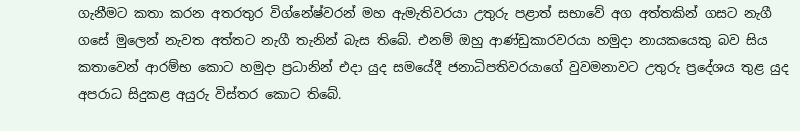ගැනීමට කතා කරන අතරතුර විග්නේෂ්වරන් මහ ඇමැතිවරයා උතුරු පළාත් සභාවේ අග අත්තකින් ගසට නැගී ගසේ මුලෙන් නැවත අත්තට නැගී තැනින් බැස තිබේ. එනම් ඔහු ආණ්‌ඩුකාරවරයා හමුදා නායකයෙකු බව සිය කතාවෙන් ආරම්භ කොට හමුදා ප්‍රධානින් එදා යුද සමයේදී ජනාධිපතිවරයාගේ වුවමනාවට උතුරු ප්‍රදේශය තුළ යුද අපරාධ සිදුකළ අයුරු විස්‌තර කොට තිබේ.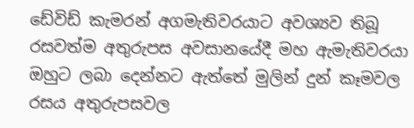ඩේවිඩ් කැමරන් අගමැතිවරයාට අවශ්‍යව තිබූ රසවත්ම අතුරුපස අවසානයේදී මහ ඇමැතිවරයා ඔහුට ලබා දෙන්නට ඇත්තේ මුලින් දුන් කෑමවල රසය අතුරුපසවල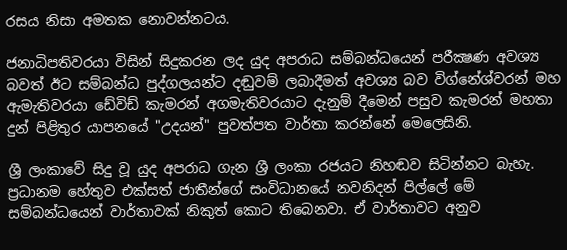රසය නිසා අමතක නොවන්නටය.

ජනාධිපතිවරයා විසින් සිදුකරන ලද යුද අපරාධ සම්බන්ධයෙන් පරීක්‍ෂණ අවශ්‍ය බවත් ඊට සම්බන්ධ පුද්ගලයන්ට දඬුවම් ලබාදීමත් අවශ්‍ය බව විග්නේශ්වරන් මහ ඇමැතිවරයා ඩේවිඩ් කැමරන් අගමැතිවරයාට දැනුම් දීමෙන් පසුව කැමරන් මහතා දුන් පිළිතුර යාපනයේ "උදයන්" පුවත්පත වාර්තා කරන්නේ මෙලෙසිනි.

ශ්‍රී ලංකාවේ සිදු වූ යුද අපරාධ ගැන ශ්‍රී ලංකා රජයට නිහඬව සිටින්නට බැහැ. ප්‍රධානම හේතුව එක්‌සත් ජාතීන්ගේ සංවිධානයේ නවනිදන් පිල්ලේ මේ සම්බන්ධයෙන් වාර්තාවක්‌ නිකුත් කොට තිබෙනවා. ඒ වාර්තාවට අනුව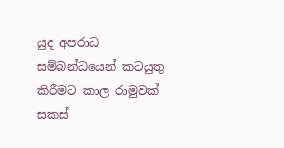යුද අපරාධ සම්බන්ධයෙන් කටයුතු කිරීමට කාල රාමුවක්‌ සකස්‌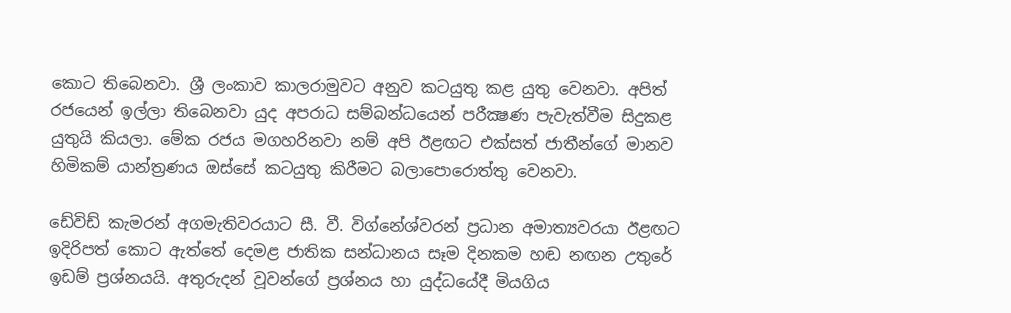කොට තිබෙනවා. ශ්‍රී ලංකාව කාලරාමුවට අනුව කටයුතු කළ යුතු වෙනවා. අපිත් රජයෙන් ඉල්ලා තිබෙනවා යුද අපරාධ සම්බන්ධයෙන් පරීක්‍ෂණ පැවැත්වීම සිදුකළ යුතුයි කියලා. මේක රජය මගහරිනවා නම් අපි ඊළඟට එක්‌සත් ජාතීන්ගේ මානව හිමිකම් යාන්ත්‍රණය ඔස්‌සේ කටයුතු කිරීමට බලාපොරොත්තු වෙනවා.

ඩේවිඩ් කැමරන් අගමැතිවරයාට සී. වී. විග්නේශ්වරන් ප්‍රධාන අමාත්‍යවරයා ඊළඟට ඉදිරිපත් කොට ඇත්තේ දෙමළ ජාතික සන්ධානය සෑම දිනකම හඬ නඟන උතුරේ ඉඩම් ප්‍රශ්නයයි. අතුරුදන් වූවන්ගේ ප්‍රශ්නය හා යුද්ධයේදී මියගිය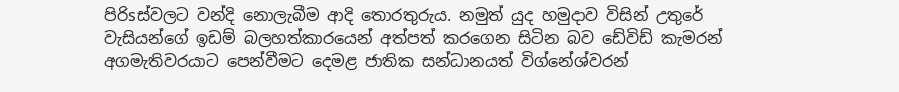පිරිsස්‌වලට වන්දි නොලැබීම ආදි තොරතුරුය. නමුත් යුද හමුදාව විසින් උතුරේ වැසියන්ගේ ඉඩම් බලහත්කාරයෙන් අත්පත් කරගෙන සිටින බව ඩේවිඩ් කැමරන් අගමැතිවරයාට පෙන්වීමට දෙමළ ජාතික සන්ධානයත් විග්නේශ්වරන්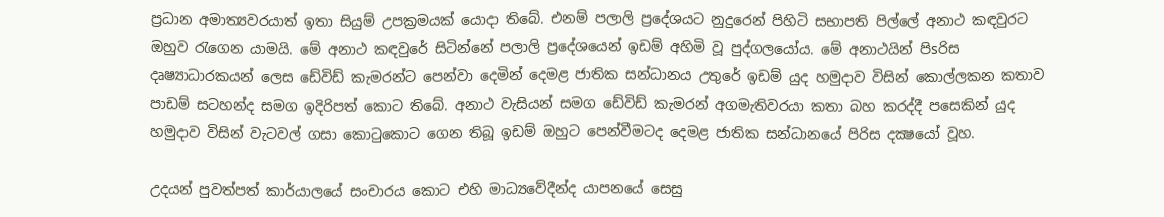ප්‍රධාන අමාත්‍යවරයාත් ඉතා සියුම් උපක්‍රමයක්‌ යොදා තිබේ. එනම් පලාලි ප්‍රදේශයට නුදුරෙන් පිහිටි සභාපති පිල්ලේ අනාථ කඳවුරට ඔහුව රැගෙන යාමයි. මේ අනාථ කඳවුරේ සිටින්නේ පලාලි ප්‍රදේශයෙන් ඉඩම් අහිමි වූ පුද්ගලයෝය. මේ අනාථයින් පිsරිස දෘෂ්‍යාධාරකයන් ලෙස ඩේවිඩ් කැමරන්ට පෙන්වා දෙමින් දෙමළ ජාතික සන්ධානය උතුරේ ඉඩම් යුද හමුදාව විසින් කොල්ලකන කතාව පාඩම් සටහන්ද සමග ඉදිරිපත් කොට තිබේ. අනාථ වැසියන් සමග ඩේවිඩ් කැමරන් අගමැතිවරයා කතා බහ කරද්දී පසෙකින් යුද හමුදාව විසින් වැටවල් ගසා කොටුකොට ගෙන තිබූ ඉඩම් ඔහුට පෙන්වීමටද දෙමළ ජාතික සන්ධානයේ පිරිස දක්‍ෂයෝ වූහ.

උදයන් පුවත්පත් කාර්යාලයේ සංචාරය කොට එහි මාධ්‍යවේදීන්ද යාපනයේ සෙසු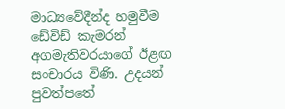මාධ්‍යවේදීන්ද හමුවීම ඩේවිඩ් කැමරන් අගමැතිවරයාගේ ඊළඟ සංචාරය විණි. උදයන් පුවත්පතේ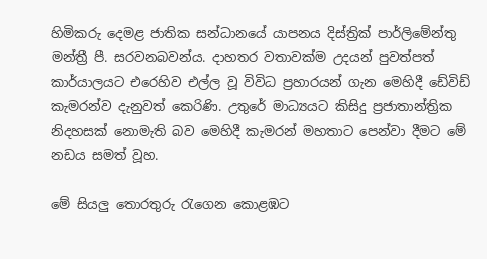හිමිකරු දෙමළ ජාතික සන්ධානයේ යාපනය දිස්‌ත්‍රික්‌ පාර්ලිමේන්තු මන්ත්‍රී පී. සරවනබවන්ය. දාහතර වතාවක්‌ම උදයන් පුවත්පත් කාර්යාලයට එරෙහිව එල්ල වූ විවිධ ප්‍රහාරයන් ගැන මෙහිදී ඩේවිඩ් කැමරන්ව දැනුවත් කෙරිණි. උතුරේ මාධ්‍යයට කිසිදු ප්‍රජාතාන්ත්‍රික නිදහසක්‌ නොමැති බව මෙහිදී කැමරන් මහතාට පෙන්වා දීමට මේ නඩය සමත් වූහ.

මේ සියලු තොරතුරු රැගෙන කොළඹට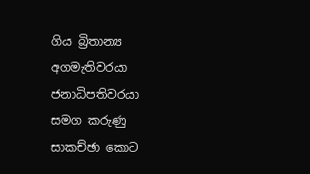ගිය බ්‍රිතාන්‍ය අගමැතිවරයා ජනාධිපතිවරයා සමග කරුණු සාකච්ඡා කොට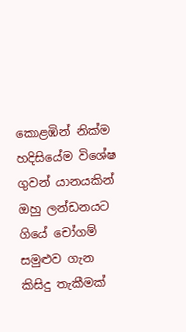කොළඹින් නික්‌ම හදිසියේම විශේෂ ගුවන් යානයකින් ඔහු ලන්ඩනයට ගියේ චෝගම් සමුළුව ගැන කිසිදු තැකීමක්‌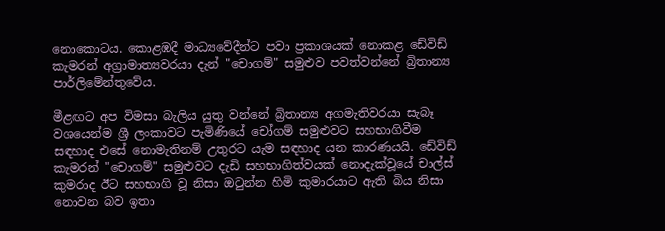නොකොටය. කොළඹදී මාධ්‍යවේදීන්ට පවා ප්‍රකාශයක්‌ නොකළ ඩේවිඩ් කැමරන් අග්‍රාමාත්‍යවරයා දැන් "චොගම්" සමුළුව පවත්වන්නේ බ්‍රිතාන්‍ය පාර්ලිමේන්තුවේය.

මීළඟට අප විමසා බැලිය යුතු වන්නේ බ්‍රිතාන්‍ය අගමැතිවරයා සැබෑ වශයෙන්ම ශ්‍රී ලංකාවට පැමිණියේ චෝගම් සමුළුවට සහභාගිවීම සඳහාද එසේ නොමැතිනම් උතුරට යැම සඳහාද යන කාරණයයි. ඩේවිඩ් කැමරන් "චොගම්" සමුළුවට දැඩි සහභාගිත්වයක්‌ නොදැක්‌වූයේ චාල්ස්‌ කුමරාද ඊට සහභාගි වූ නිසා ඔටුන්න හිමි කුමාරයාට ඇති බිය නිසා නොවන බව ඉතා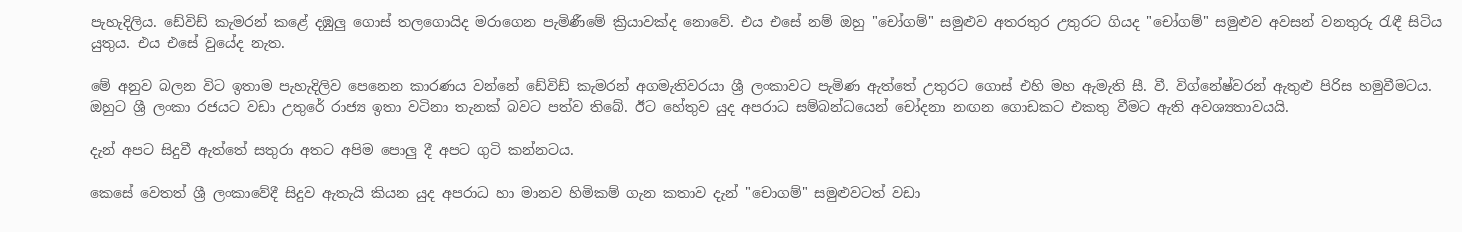පැහැදිලිය. ඩේවිඩ් කැමරන් කළේ දඹුලු ගොස්‌ තලගොයිද මරාගෙන පැමිණීමේ ක්‍රියාවක්‌ද නොවේ. එය එසේ නම් ඔහු "චෝගම්" සමුළුව අතරතුර උතුරට ගියද "චෝගම්" සමුළුව අවසන් වනතුරු රැඳී සිටිය යුතුය. එය එසේ වුයේද නැත.

මේ අනුව බලන විට ඉතාම පැහැදිලිව පෙනෙන කාරණය වන්නේ ඩේවිඩ් කැමරන් අගමැතිවරයා ශ්‍රී ලංකාවට පැමිණ ඇත්තේ උතුරට ගොස්‌ එහි මහ ඇමැති සී. වී. විග්නේෂ්වරන් ඇතුළු පිරිස හමුවීමටය. ඔහුට ශ්‍රී ලංකා රජයට වඩා උතුරේ රාජ්‍ය ඉතා වටිනා තැනක්‌ බවට පත්ව තිබේ. ඊට හේතුව යුද අපරාධ සම්බන්ධයෙන් චෝදනා නඟන ගොඩකට එකතු වීමට ඇති අවශ්‍යතාවයයි.

දැන් අපට සිදුවී ඇත්තේ සතුරා අතට අපිම පොලු දී අපට ගුටි කන්නටය.

කෙසේ වෙතත් ශ්‍රී ලංකාවේදී සිදුව ඇතැයි කියන යුද අපරාධ හා මානව හිමිකම් ගැන කතාව දැන් "චොගම්" සමුළුවටත් වඩා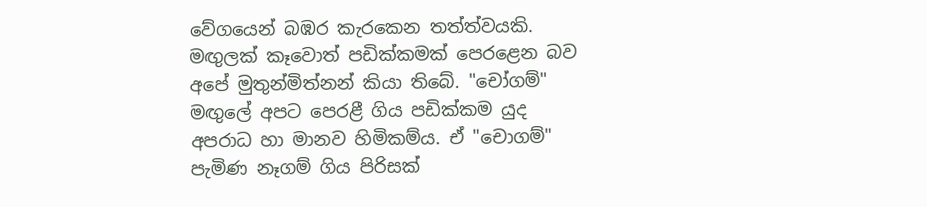වේගයෙන් බඹර කැරකෙන තත්ත්වයකි. මඟුලක්‌ කෑවොත් පඩික්‌කමක්‌ පෙරළෙන බව අපේ මුතුන්මිත්නන් කියා තිබේ. "චෝගම්" මඟුලේ අපට පෙරළී ගිය පඩික්‌කම යුද අපරාධ හා මානව හිමිකම්ය. ඒ "චොගම්" පැමිණ නෑගම් ගිය පිරිසක්‌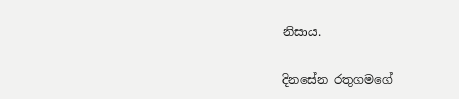නිසාය.

දිනසේන රතුගමගේ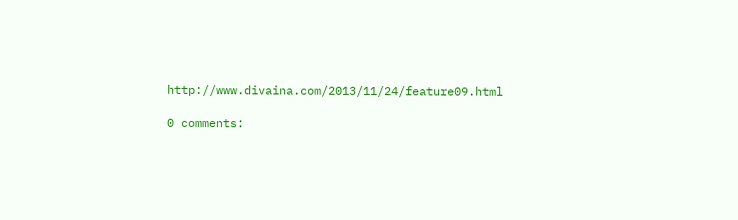http://www.divaina.com/2013/11/24/feature09.html

0 comments: